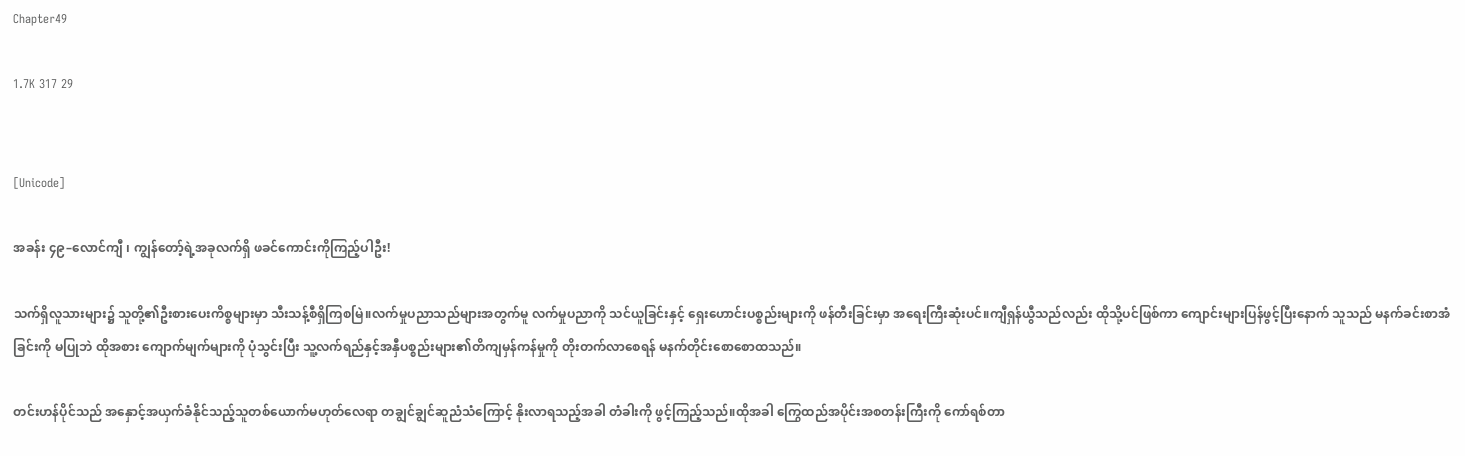Chapter49

1.7K 317 29


[Unicode]

အခန်း ၄၉–လောင်ကျီ ၊ ကျွန်တော့်ရဲ့အခုလက်ရှိ ဖခင်ကောင်းကိုကြည့်ပါဦး!

သက်ရှိလူသားများ၌ သူတို့၏ဦးစားပေးကိစ္စများမှာ သီးသန့်စီရှိကြစမြဲ။လက်မှုပညာသည်များအတွက်မူ လက်မှုပညာကို သင်ယူခြင်းနှင့် ရှေးဟောင်းပစ္စည်းများကို ဖန်တီးခြင်းမှာ အရေးကြီးဆုံးပင်။ကျီရှန်ယွီသည်လည်း ထိုသို့ပင်ဖြစ်ကာ ကျောင်းများပြန်ဖွင့်ပြီးနောက် သူသည် မနက်ခင်းစာအံခြင်းကို မပြုဘဲ ထိုအစား ကျောက်မျက်များကို ပုံသွင်းပြီး သူ့လက်ရည်နှင့်အနှီပစ္စည်းများ၏တိကျမှန်ကန်မှုကို တိုးတက်လာစေရန် မနက်တိုင်းစောစောထသည်။

တင်းဟန်ပိုင်သည် အနှောင့်အယှက်ခံနိုင်သည့်သူတစ်ယောက်မဟုတ်လေရာ တချွင်ချွင်ဆူညံသံကြောင့် နိုးလာရသည့်အခါ တံခါးကို ဖွင့်ကြည့်သည်။ထိုအခါ ကြွေထည်အပိုင်းအစတန်းကြီးကို ကော်ရစ်တာ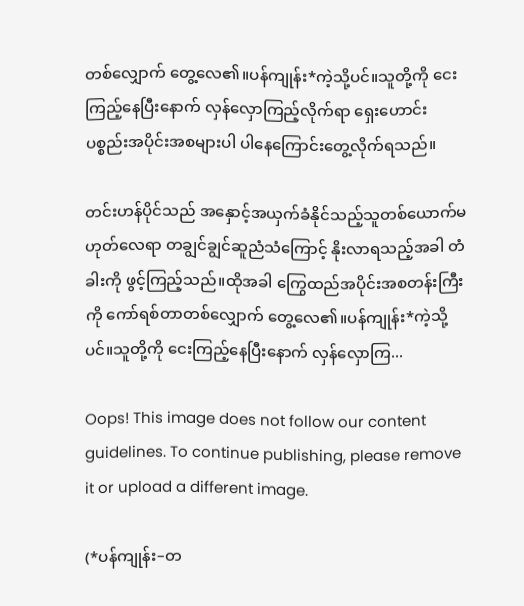တစ်လျှောက် တွေ့လေ၏။ပန်ကျုန်း*ကဲ့သို့ပင်။သူတို့ကို ငေးကြည့်နေပြီးနောက် လှန်လှောကြည့်လိုက်ရာ ရှေးဟောင်းပစ္စည်းအပိုင်းအစများပါ ပါနေကြောင်းတွေ့လိုက်ရသည်။

တင်းဟန်ပိုင်သည် အနှောင့်အယှက်ခံနိုင်သည့်သူတစ်ယောက်မဟုတ်လေရာ တချွင်ချွင်ဆူညံသံကြောင့် နိုးလာရသည့်အခါ တံခါးကို ဖွင့်ကြည့်သည်။ထိုအခါ ကြွေထည်အပိုင်းအစတန်းကြီးကို ကော်ရစ်တာတစ်လျှောက် တွေ့လေ၏။ပန်ကျုန်း*ကဲ့သို့ပင်။သူတို့ကို ငေးကြည့်နေပြီးနောက် လှန်လှောကြ...

Oops! This image does not follow our content guidelines. To continue publishing, please remove it or upload a different image.

(*ပန်ကျုန်း–တ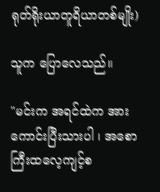ရုတ်ရိုးယာတူရိယာတစ်မျိုး)

သူက ပြောလေသည်။

"မင်းက အရင်ထဲက အားကောင်းပြီးသားပါ ၊ အစောကြီးထလေ့ကျင့်စ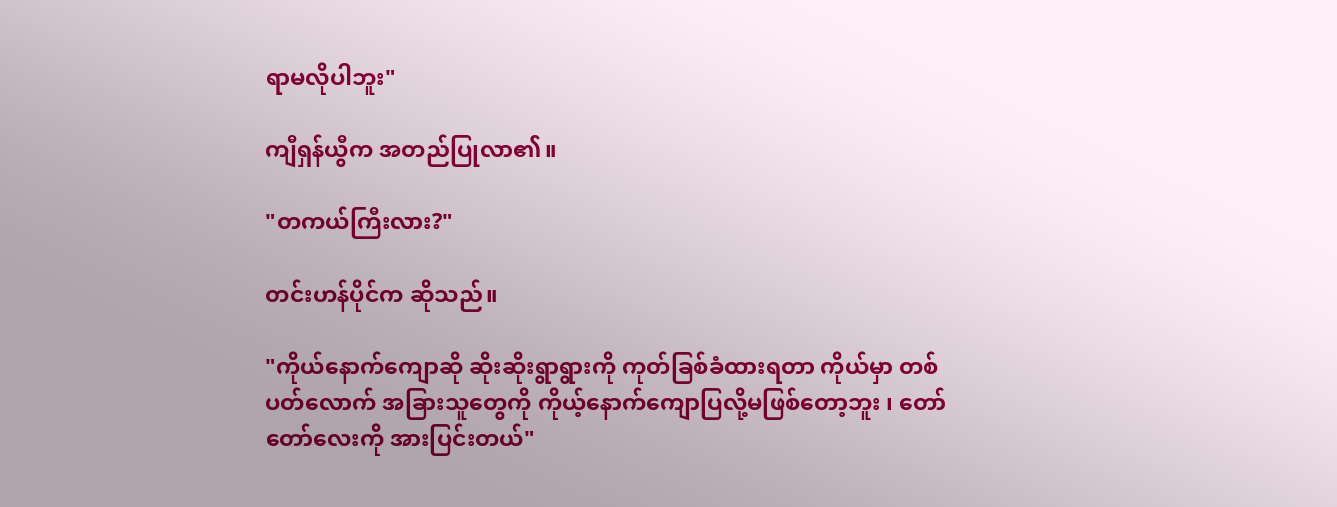ရာမလိုပါဘူး"

ကျီရှန်ယွီက အတည်ပြုလာ၏။

"တကယ်ကြီးလား?"

တင်းဟန်ပိုင်က ဆိုသည်။

"ကိုယ်နောက်ကျောဆို ဆိုးဆိုးရွာရွားကို ကုတ်ခြစ်ခံထားရတာ ကိုယ်မှာ တစ်ပတ်လောက် အခြားသူတွေကို ကိုယ့်နောက်ကျောပြလို့မဖြစ်တော့ဘူး ၊ တော်တော်လေးကို အားပြင်းတယ်"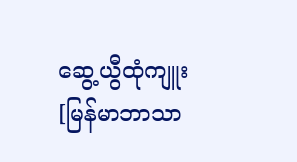ဆွေ့ယွီထုံကျူး [မြန်မာဘာသာ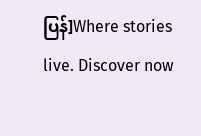ပြန်]Where stories live. Discover now